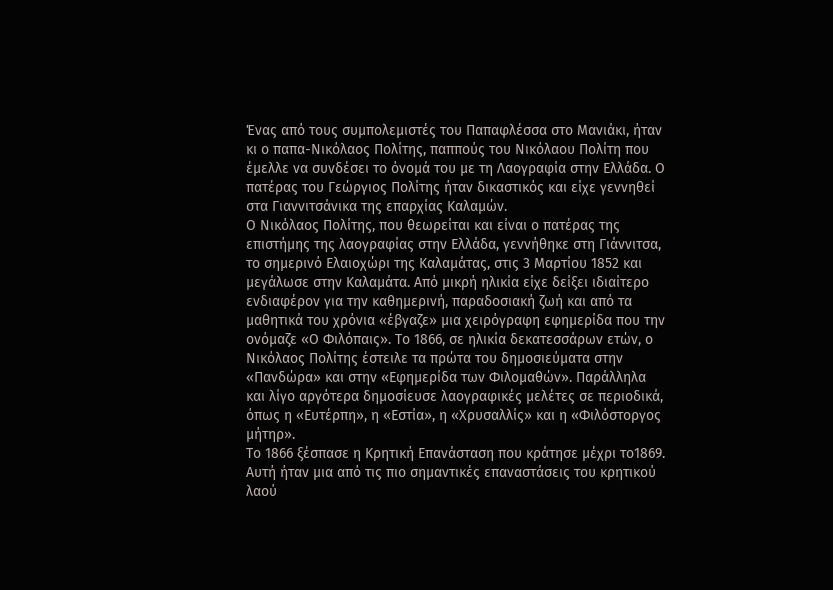Ένας από τους συμπολεμιστές του Παπαφλέσσα στο Μανιάκι, ήταν κι ο παπα-Νικόλαος Πολίτης, παππούς του Νικόλαου Πολίτη που έμελλε να συνδέσει το όνομά του με τη Λαογραφία στην Ελλάδα. Ο πατέρας του Γεώργιος Πολίτης ήταν δικαστικός και είχε γεννηθεί στα Γιαννιτσάνικα της επαρχίας Καλαμών.
Ο Νικόλαος Πολίτης, που θεωρείται και είναι ο πατέρας της επιστήμης της λαογραφίας στην Ελλάδα, γεννήθηκε στη Γιάννιτσα, το σημερινό Ελαιοχώρι της Καλαμάτας, στις 3 Μαρτίου 1852 και μεγάλωσε στην Καλαμάτα. Από μικρή ηλικία είχε δείξει ιδιαίτερο ενδιαφέρον για την καθημερινή, παραδοσιακή ζωή και από τα μαθητικά του χρόνια «έβγαζε» μια χειρόγραφη εφημερίδα που την ονόμαζε «Ο Φιλόπαις». Το 1866, σε ηλικία δεκατεσσάρων ετών, ο Νικόλαος Πολίτης έστειλε τα πρώτα του δημοσιεύματα στην «Πανδώρα» και στην «Εφημερίδα των Φιλομαθών». Παράλληλα και λίγο αργότερα δημοσίευσε λαογραφικές μελέτες σε περιοδικά, όπως η «Ευτέρπη», η «Εστία», η «Χρυσαλλίς» και η «Φιλόστοργος μήτηρ».
Το 1866 ξέσπασε η Κρητική Επανάσταση που κράτησε μέχρι το1869. Αυτή ήταν μια από τις πιο σημαντικές επαναστάσεις του κρητικού λαού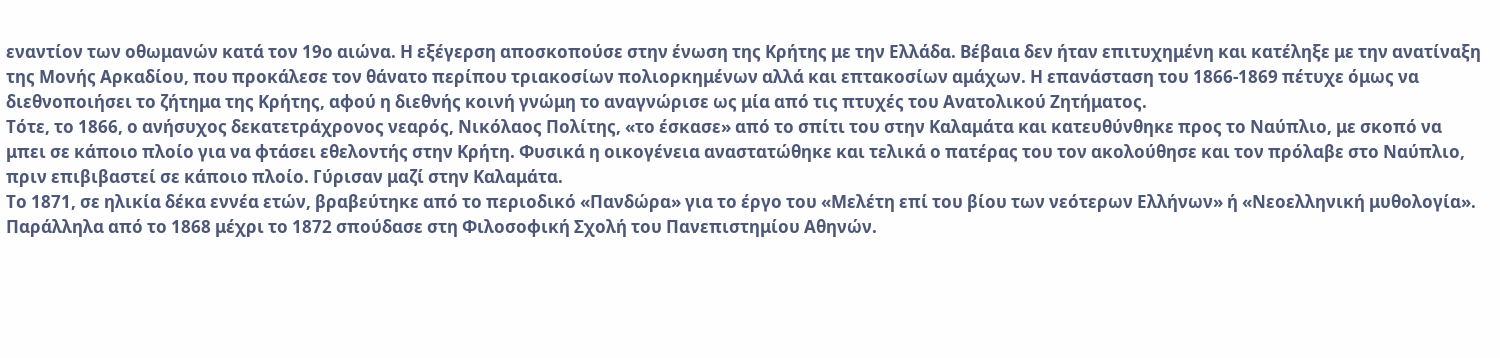εναντίον των οθωμανών κατά τον 19ο αιώνα. Η εξέγερση αποσκοπούσε στην ένωση της Κρήτης με την Ελλάδα. Βέβαια δεν ήταν επιτυχημένη και κατέληξε με την ανατίναξη της Μονής Αρκαδίου, που προκάλεσε τον θάνατο περίπου τριακοσίων πολιορκημένων αλλά και επτακοσίων αμάχων. Η επανάσταση του 1866-1869 πέτυχε όμως να διεθνοποιήσει το ζήτημα της Κρήτης, αφού η διεθνής κοινή γνώμη το αναγνώρισε ως μία από τις πτυχές του Ανατολικού Ζητήματος.
Τότε, το 1866, ο ανήσυχος δεκατετράχρονος νεαρός, Νικόλαος Πολίτης, «το έσκασε» από το σπίτι του στην Καλαμάτα και κατευθύνθηκε προς το Ναύπλιο, με σκοπό να μπει σε κάποιο πλοίο για να φτάσει εθελοντής στην Κρήτη. Φυσικά η οικογένεια αναστατώθηκε και τελικά ο πατέρας του τον ακολούθησε και τον πρόλαβε στο Ναύπλιο, πριν επιβιβαστεί σε κάποιο πλοίο. Γύρισαν μαζί στην Καλαμάτα.
Το 1871, σε ηλικία δέκα εννέα ετών, βραβεύτηκε από το περιοδικό «Πανδώρα» για το έργο του «Μελέτη επί του βίου των νεότερων Ελλήνων» ή «Νεοελληνική μυθολογία». Παράλληλα από το 1868 μέχρι το 1872 σπούδασε στη Φιλοσοφική Σχολή του Πανεπιστημίου Αθηνών.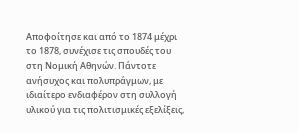Αποφοίτησε και από το 1874 μέχρι το 1878, συνέχισε τις σπουδές του στη Νομική Αθηνών. Πάντοτε ανήσυχος και πολυπράγμων, με ιδιαίτερο ενδιαφέρον στη συλλογή υλικού για τις πολιτισμικές εξελίξεις,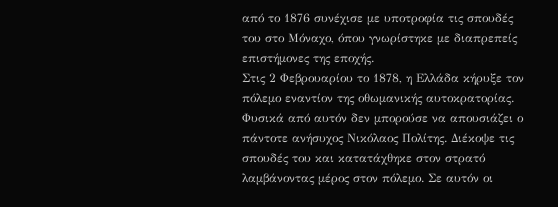από το 1876 συνέχισε με υποτροφία τις σπουδές του στο Μόναχο, όπου γνωρίστηκε με διαπρεπείς επιστήμονες της εποχής.
Στις 2 Φεβρουαρίου το 1878, η Ελλάδα κήρυξε τον πόλεμο εναντίον της οθωμανικής αυτοκρατορίας. Φυσικά από αυτόν δεν μπορούσε να απουσιάζει ο πάντοτε ανήσυχος Νικόλαος Πολίτης. Διέκοψε τις σπουδές του και κατατάχθηκε στον στρατό λαμβάνοντας μέρος στον πόλεμο. Σε αυτόν οι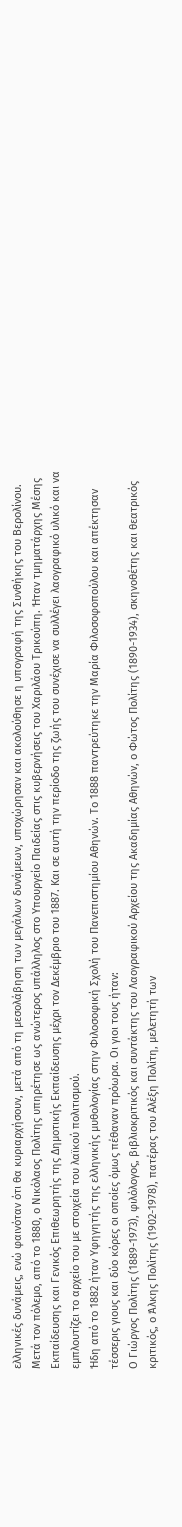ελληνικές δυνάμεις, ενώ φαινόταν ότι θα κυριαρχήσουν, μετά από τη μεσολάβηση των μεγάλων δυνάμεων, υποχώρησαν και ακολούθησε η υπογραφή της Συνθήκης του Βερολίνου.
Μετά τον πόλεμο, από το 1880, ο Νικόλαος Πολίτης υπηρέτησε ως ανώτερος υπάλληλος στο Υπουργείο Παιδείας στις κυβερνήσεις του Χαριλάου Τρικούπη. Ήταν τμηματάρχης Μέσης Εκπαίδευσης και Γενικός Επιθεωρητής της Δημοτικής Εκπαίδευσης μέχρι τον Δεκέμβριο του 1887. Και σε αυτή την περίοδο της ζωής του συνέχισε να συλλέγει λαογραφικό υλικό και να εμπλουτίζει το αρχείο του με στοιχεία του λαϊκού πολιτισμού.
Ήδη από το 1882 ήταν Υφηγητής της ελληνικής μυθολογίας στην Φιλοσοφική Σχολή του Πανεπιστημίου Αθηνών. Το 1888 παντρεύτηκε την Μαρία Φιλοσοφοπούλου και απέκτησαν τέσσερις γιους και δύο κόρες οι οποίες όμως πέθαναν πρόωρα. Οι γιοι τους ήταν:
Ο Γιώργος Πολίτης (1889-1973), φιλόλογος, βιβλιοκριτικός και συντάκτης του Λαογραφικού Αρχείου της Ακαδημίας Αθηνών, ο Φώτος Πολίτης (1890-1934), σκηνοθέτης και θεατρικός κριτικός, ο Άλκης Πολίτης (1902-1978), πατέρας του Αλέξη Πολίτη, μελετητή των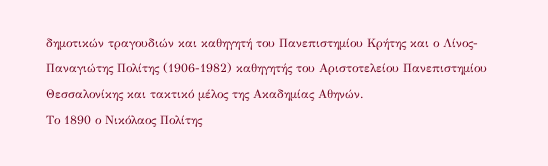δημοτικών τραγουδιών και καθηγητή του Πανεπιστημίου Κρήτης και ο Λίνος-Παναγιώτης Πολίτης (1906-1982) καθηγητής του Αριστοτελείου Πανεπιστημίου Θεσσαλονίκης και τακτικό μέλος της Ακαδημίας Αθηνών.
Το 1890 ο Νικόλαος Πολίτης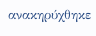ανακηρύχθηκε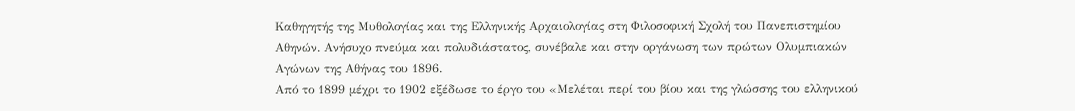Καθηγητής της Μυθολογίας και της Ελληνικής Αρχαιολογίας στη Φιλοσοφική Σχολή του Πανεπιστημίου Αθηνών. Ανήσυχο πνεύμα και πολυδιάστατος, συνέβαλε και στην οργάνωση των πρώτων Ολυμπιακών Αγώνων της Αθήνας του 1896.
Από το 1899 μέχρι το 1902 εξέδωσε το έργο του «Μελέται περί του βίου και της γλώσσης του ελληνικού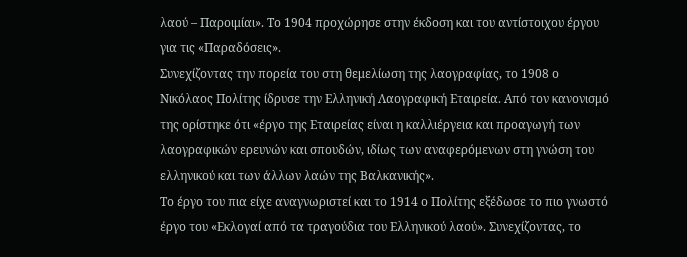λαού – Παροιμίαι». Το 1904 προχώρησε στην έκδοση και του αντίστοιχου έργου για τις «Παραδόσεις».
Συνεχίζοντας την πορεία του στη θεμελίωση της λαογραφίας, το 1908 ο Νικόλαος Πολίτης ίδρυσε την Ελληνική Λαογραφική Εταιρεία. Από τον κανονισμό της ορίστηκε ότι «έργο της Εταιρείας είναι η καλλιέργεια και προαγωγή των λαογραφικών ερευνών και σπουδών, ιδίως των αναφερόμενων στη γνώση του ελληνικού και των άλλων λαών της Βαλκανικής».
Το έργο του πια είχε αναγνωριστεί και το 1914 ο Πολίτης εξέδωσε το πιο γνωστό έργο του «Εκλογαί από τα τραγούδια του Ελληνικού λαού». Συνεχίζοντας, το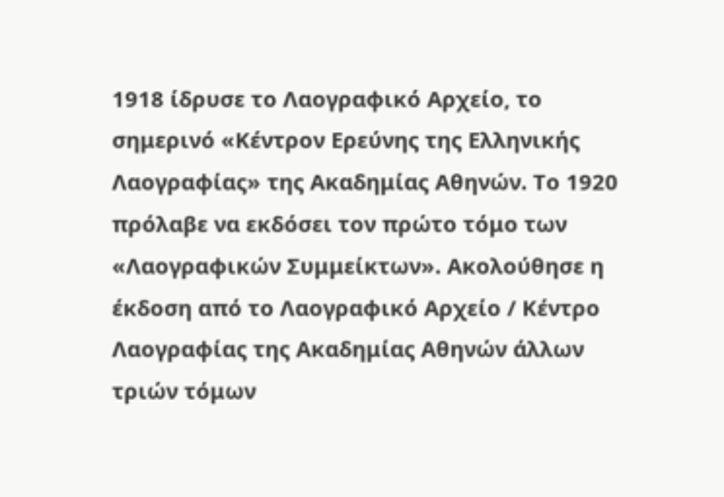1918 ίδρυσε το Λαογραφικό Αρχείο, το σημερινό «Κέντρον Ερεύνης της Ελληνικής Λαογραφίας» της Ακαδημίας Αθηνών. Το 1920 πρόλαβε να εκδόσει τον πρώτο τόμο των «Λαογραφικών Συμμείκτων». Ακολούθησε η έκδοση από το Λαογραφικό Αρχείο / Κέντρο Λαογραφίας της Ακαδημίας Αθηνών άλλων τριών τόμων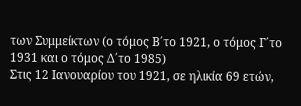των Συμμείκτων (ο τόμος Β΄το 1921, ο τόμος Γ΄το 1931 και ο τόμος Δ΄το 1985)
Στις 12 Ιανουαρίου του 1921, σε ηλικία 69 ετών,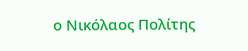ο Νικόλαος Πολίτης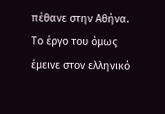πέθανε στην Αθήνα. Το έργο του όμως έμεινε στον ελληνικό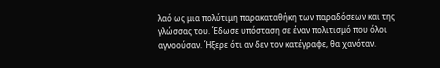λαό ως μια πολύτιμη παρακαταθήκη των παραδόσεων και της γλώσσας του. Έδωσε υπόσταση σε έναν πολιτισμό που όλοι αγνοούσαν. Ήξερε ότι αν δεν τον κατέγραφε, θα χανόταν.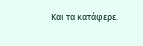Και τα κατάφερε.